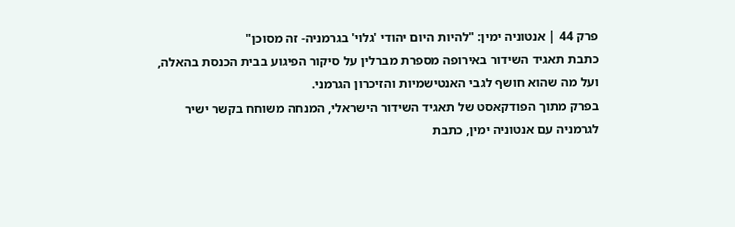פרק 44 | אנטוניה ימין: "להיות היום יהודי 'גלוי' בגרמניה- זה מסוכן"
כתבת תאגיד השידור באירופה מספרת מברלין על סיקור הפיגוע בבית הכנסת בהאלה, ועל מה שהוא חושף לגבי האנטישמיות והזיכרון הגרמני.
בפרק מתוך הפודקאסט של תאגיד השידור הישראלי, המנחה משוחח בקשר ישיר לגרמניה עם אנטוניה ימין, כתבת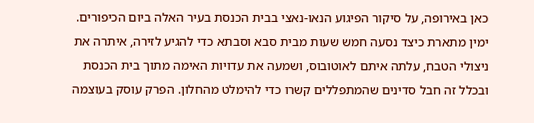כאן באירופה, על סיקור הפיגוע הנאו-נאצי בבית הכנסת בעיר האלה ביום הכיפורים. ימין מתארת כיצד נסעה חמש שעות מבית סבא וסבתא כדי להגיע לזירה, איתרה את ניצולי הטבח, עלתה איתם לאוטובוס, ושמעה את עדויות האימה מתוך בית הכנסת ובכלל זה חבל סדינים שהמתפללים קשרו כדי להימלט מהחלון. הפרק עוסק בעוצמה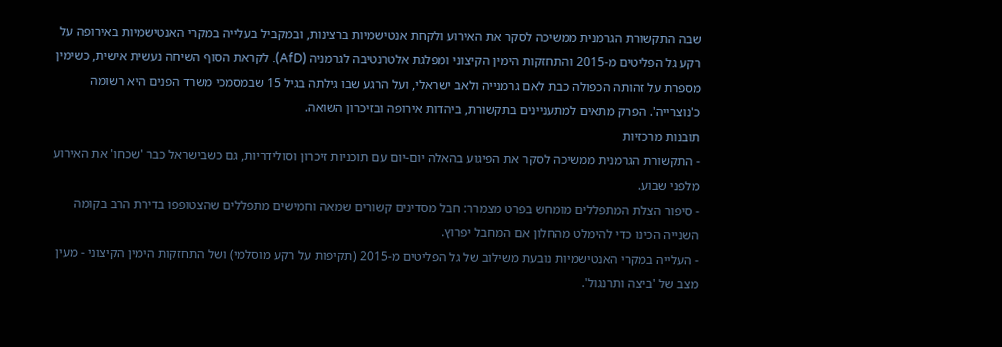שבה התקשורת הגרמנית ממשיכה לסקר את האירוע ולקחת אנטישמיות ברצינות, ובמקביל בעלייה במקרי האנטישמיות באירופה על רקע גל הפליטים מ-2015 והתחזקות הימין הקיצוני ומפלגת אלטרנטיבה לגרמניה (AfD). לקראת הסוף השיחה נעשית אישית, כשימין מספרת על זהותה הכפולה כבת לאם גרמנייה ולאב ישראלי, ועל הרגע שבו גילתה בגיל 15 שבמסמכי משרד הפנים היא רשומה כ'נוצרייה'. הפרק מתאים למתעניינים בתקשורת, ביהדות אירופה ובזיכרון השואה.
תובנות מרכזיות
- התקשורת הגרמנית ממשיכה לסקר את הפיגוע בהאלה יום-יום עם תוכניות זיכרון וסולידריות, גם כשבישראל כבר 'שכחו' את האירוע מלפני שבוע.
- סיפור הצלת המתפללים מומחש בפרט מצמרר: חבל מסדינים קשורים שמאה וחמישים מתפללים שהצטופפו בדירת הרב בקומה השנייה הכינו כדי להימלט מהחלון אם המחבל יפרוץ.
- העלייה במקרי האנטישמיות נובעת משילוב של גל הפליטים מ-2015 (תקיפות על רקע מוסלמי) ושל התחזקות הימין הקיצוני - מעין מצב של 'ביצה ותרנגול'.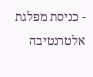- כניסת מפלגת אלטרנטיבה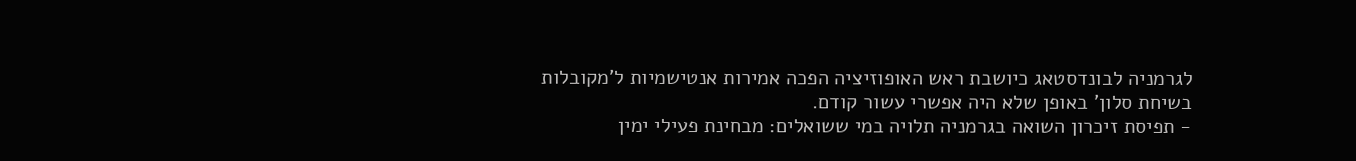לגרמניה לבונדסטאג כיושבת ראש האופוזיציה הפכה אמירות אנטישמיות ל'מקובלות בשיחת סלון' באופן שלא היה אפשרי עשור קודם.
- תפיסת זיכרון השואה בגרמניה תלויה במי ששואלים: מבחינת פעילי ימין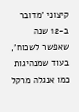קיצוני 'מדובר ב-12 שנה שאפשר לשכוח', בעוד שמנהיגות כמו אנגלה מרקל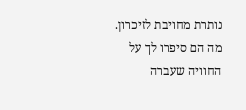נותרת מחויבת לזיכרון.
מה הם סיפרו לך על החוויה שעברה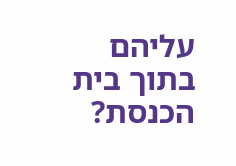עליהם בתוך בית הכנסת?